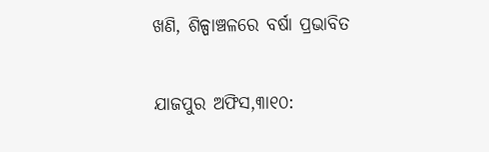ଖଣି, ଶିଳ୍ପାଞ୍ଚଳରେ ବର୍ଷା ପ୍ରଭାବିତ

ଯାଜପୁର ଅଫିସ,୩ା୧୦: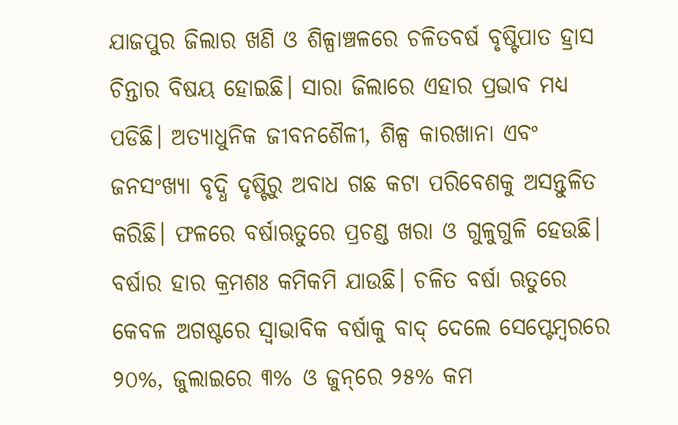ଯାଜପୁର ଜିଲାର ଖଣି ଓ ଶିଳ୍ପାଞ୍ଚଳରେ ଚଳିତବର୍ଷ ବୃଷ୍ଟିପାତ ହ୍ରାସ ଚିନ୍ତାର ବିଷୟ ହୋଇଛି। ସାରା ଜିଲାରେ ଏହାର ପ୍ରଭାବ ମଧ୍ୟ ପଡିଛି। ଅତ୍ୟାଧୁନିକ ଜୀବନଶୈଳୀ, ଶିଳ୍ପ କାରଖାନା ଏବଂ ଜନସଂଖ୍ୟା ବୃଦ୍ଧି ଦୃଷ୍ଟିରୁ ଅବାଧ ଗଛ କଟା ପରିବେଶକୁ ଅସନ୍ତୁଳିତ କରିଛି। ଫଳରେ ବର୍ଷାଋତୁରେ ପ୍ରଚଣ୍ଡ ଖରା ଓ ଗୁଳୁଗୁଳି ହେଉଛି। ବର୍ଷାର ହାର କ୍ରମଶଃ କମିକମି ଯାଉଛି। ଚଳିତ ବର୍ଷା ଋତୁରେ କେବଳ ଅଗଷ୍ଟରେ ସ୍ବାଭାବିକ ବର୍ଷାକୁ ବାଦ୍‌ ଦେଲେ ସେପ୍ଟେମ୍ବରରେ ୨୦%, ଜୁଲାଇରେ ୩% ଓ ଜୁନ୍‌ରେ ୨୫% କମ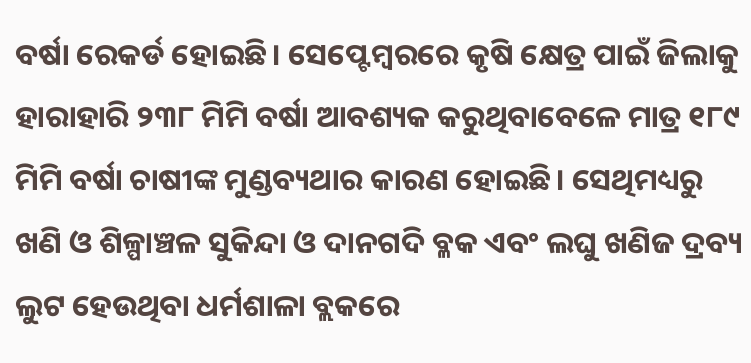ବର୍ଷା ରେକର୍ଡ ହୋଇଛି। ସେପ୍ଟେମ୍ବରରେ କୃଷି କ୍ଷେତ୍ର ପାଇଁ ଜିଲାକୁ ହାରାହାରି ୨୩୮ ମିମି ବର୍ଷା ଆବଶ୍ୟକ କରୁଥିବାବେଳେ ମାତ୍ର ୧୮୯ ମିମି ବର୍ଷା ଚାଷୀଙ୍କ ମୁଣ୍ଡବ୍ୟଥାର କାରଣ ହୋଇଛି। ସେଥିମଧ୍ୟରୁ ଖଣି ଓ ଶିଳ୍ପାଞ୍ଚଳ ସୁକିନ୍ଦା ଓ ଦାନଗଦି ବ୍ଳକ ଏବଂ ଲଘୁ ଖଣିଜ ଦ୍ରବ୍ୟ ଲୁଟ ହେଉଥିବା ଧର୍ମଶାଳା ବ୍ଲକରେ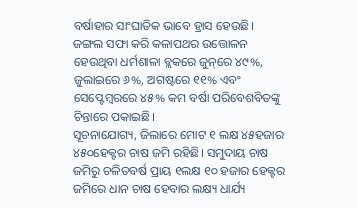ବର୍ଷାହାର ସାଂଘାତିକ ଭାବେ ହ୍ରାସ ହେଉଛି। ଜଙ୍ଗଲ ସଫା କରି କଳାପଥର ଉତ୍ତୋଳନ ହେଉଥିବା ଧର୍ମଶାଳା ବ୍ଲକରେ ଜୁନ୍‌ରେ ୪୯%, ଜୁଲାଇରେ ୬%, ଅଗଷ୍ଟରେ ୧୧% ଏବଂ ସେପ୍ଟେମ୍ବରରେ ୪୫% କମ ବର୍ଷା ପରିବେଶବିତଙ୍କୁ ଚିନ୍ତାରେ ପକାଇଛି।
ସୂଚନାଯୋଗ୍ୟ, ଜିଲାରେ ମୋଟ ୧ ଲକ୍ଷ ୪୫ହଜାର ୪୫୦ହେକ୍ଟର ଚାଷ ଜମି ରହିଛି। ସମୁଦାୟ ଚାଷ ଜମିରୁ ଚଳିତବର୍ଷ ପ୍ରାୟ ୧ଲକ୍ଷ ୧୦ ହଜାର ହେକ୍ଟର ଜମିରେ ଧାନ ଚାଷ ହେବାର ଲକ୍ଷ୍ୟ ଧାର୍ଯ୍ୟ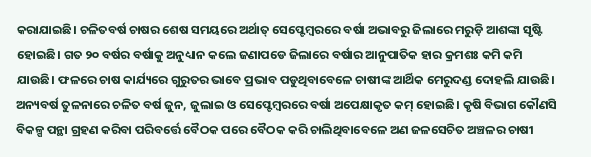କରାଯାଇଛି। ଚଳିତବର୍ଷ ଚାଷର ଶେଷ ସମୟରେ ଅର୍ଥାତ୍‌ ସେପ୍ଟେମ୍ବରରେ ବର୍ଷା ଅଭାବରୁ ଜିଲାରେ ମରୁଡ଼ି ଆଶଙ୍କା ସୃଷ୍ଟି ହୋଇଛି। ଗତ ୨୦ ବର୍ଷର ବର୍ଷାକୁ ଅନୁଧ୍ୟାନ କଲେ ଜଣାପଡେ ଜିଲାରେ ବର୍ଷାର ଆନୁପାତିକ ହାର କ୍ରମଶଃ କମି କମି ଯାଉଛି। ଫଳରେ ଚାଷ କାର୍ଯ୍ୟରେ ଗୁରୁତର ଭାବେ ପ୍ରଭାବ ପଡୁଥିବାବେଳେ ଚାଷୀଙ୍କ ଆର୍ଥିକ ମେରୁଦଣ୍ଡ ଦୋହଲି ଯାଉଛି। ଅନ୍ୟବର୍ଷ ତୁଳନାରେ ଚଳିତ ବର୍ଷ ଜୁନ, ଜୁଲାଇ ଓ ସେପ୍ଟେମ୍ବରରେ ବର୍ଷା ଅପେକ୍ଷାକୃତ କମ୍‌ ହୋଇଛି। କୃଷି ବିଭାଗ କୌଣସି ବିକଳ୍ପ ପନ୍ଥା ଗ୍ରହଣ କରିବା ପରିବର୍ତ୍ତେ ବୈଠକ ପରେ ବୈଠକ କରି ଚାଲିଥିବାବେଳେ ଅଣ ଜଳସେଚିତ ଅଞ୍ଚଳର ଚାଷୀ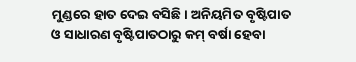ମୁଣ୍ଡରେ ହାତ ଦେଇ ବସିଛି। ଅନିୟମିତ ବୃଷ୍ଟିପାତ ଓ ସାଧାରଣ ବୃଷ୍ଟିପାତଠାରୁ କମ୍‌ ବର୍ଷା ହେବା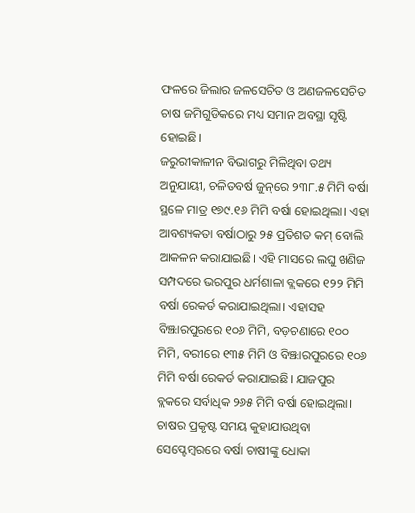ଫଳରେ ଜିଲାର ଜଳସେଚିତ ଓ ଅଣଜଳସେଚିତ ଚାଷ ଜମିଗୁଡିକରେ ମଧ୍ୟ ସମାନ ଅବସ୍ଥା ସୃଷ୍ଟି ହୋଇଛି।
ଜରୁରୀକାଳୀନ ବିଭାଗରୁ ମିଳିଥିବା ତଥ୍ୟ ଅନୁଯାୟୀ, ଚଳିତବର୍ଷ ଜୁନ୍‌ରେ ୨୩୮.୫ ମିମି ବର୍ଷା ସ୍ଥଳେ ମାତ୍ର ୧୭୯.୧୬ ମିମି ବର୍ଷା ହୋଇଥିଲା। ଏହା ଆବଶ୍ୟକତା ବର୍ଷାଠାରୁ ୨୫ ପ୍ରତିଶତ କମ୍‌ ବୋଲି ଆକଳନ କରାଯାଇଛି। ଏହି ମାସରେ ଲଘୁ ଖଣିଜ ସମ୍ପଦରେ ଭରପୁର ଧର୍ମଶାଳା ବ୍ଲକରେ ୧୨୨ ମିମି ବର୍ଷା ରେକର୍ଡ କରାଯାଇଥିଲା। ଏହାସହ ବିଞ୍ଝାରପୁରରେ ୧୦୬ ମିମି, ବଡ଼ଚଣାରେ ୧୦୦ ମିମି, ବରୀରେ ୧୩୫ ମିମି ଓ ବିଞ୍ଝାରପୁରରେ ୧୦୬ ମିମି ବର୍ଷା ରେକର୍ଡ କରାଯାଇଛି। ଯାଜପୁର ବ୍ଲକରେ ସର୍ବାଧିକ ୨୬୫ ମିମି ବର୍ଷା ହୋଇଥିଲା। ଚାଷର ପ୍ରକୃଷ୍ଟ ସମୟ କୁହାଯାଉଥିବା ସେପ୍ଟେମ୍ବରରେ ବର୍ଷା ଚାଷୀଙ୍କୁ ଧୋକା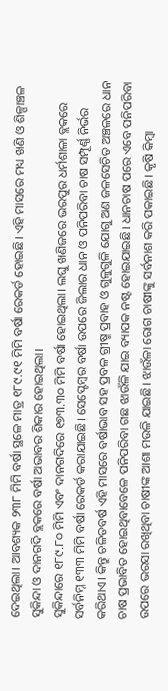ଦେଇଥିଲା। ଆବଶ୍ୟକ ୨୩୮ ମିମି ବର୍ଷା ସ୍ଥଳେ ମାତ୍ର ୧୮୯.୯୧ ମିମି ବର୍ଷା ରେକର୍ଡ ହୋଇଛି। ଏହି ମାସରେ ମଧ୍ୟ ଖଣି ଓ ଶିଳ୍ପାଞ୍ଚଳ ସୁକିନ୍ଦା ଓ ଦାନଗଦି ବ୍ଲକରେ ବର୍ଷା ଅଭାବର ଶିକାର ହୋଇଥିଲା।
ସୁକିନ୍ଦାରେ ୧୮୯.୮୦ ମିମି ଏବଂ ଦାନଗଦିରେ ୧୭୩.୩୦ ମିମି ବର୍ଷା ହୋଇଥିଲା। ଲଘୁ ଖଣିଜରେ ଭରପୁର ଧର୍ମଶାଳା ବ୍ଲକରେ ସର୍ବନିମ୍ନ ୧୩୩ ମିମି ବର୍ଷା ରେକର୍ଡ କରାଯାଇଛି। ସେପ୍ଟେମ୍ବର ବର୍ଷା ଉପରେ ଜିଲାର ଧାନ ଓ ପନିପରିବା ଚାଷ ସମ୍ପୂର୍ଣ୍ଣ ନିର୍ଭର କରିଥାଏ। କିନ୍ତୁ ଚଳିତବର୍ଷ ଏହି ମାସରେ ବର୍ଷାଭାବ ସହ ପ୍ରବଳ ଗ୍ରୀଷ୍ମ ପ୍ରବାହ ଓ ଗୁଳୁଗୁଳି ଯୋଗୁ ଅଣ ଜଳସେଚିତ ଅଞ୍ଚଳରେ ଧାନ ଚାଷ ପ୍ରଭାବିତ ହୋଇଥିବାବେଳେ ପନିପରିବା ଗଛ ଝାଉଁଳି ଯାଇ ବ୍ୟାପକ ନଷ୍ଟ ହୋଇଯାଇଛି। ଧାନଚାଷ ପରେ ଏବେ ପନିପରିବା ଉପରେ ଭରସା ରଖିଥିବା ଚାଷୀଙ୍କ ଆଶା ମଉଳି ଯାଇଛି। ଝାଉଁଳା ରୋଗ ଚାଷୀଙ୍କୁ ସର୍ବନାଶ କରି ପକାଇଛି। କୃଷି କିମ୍ବା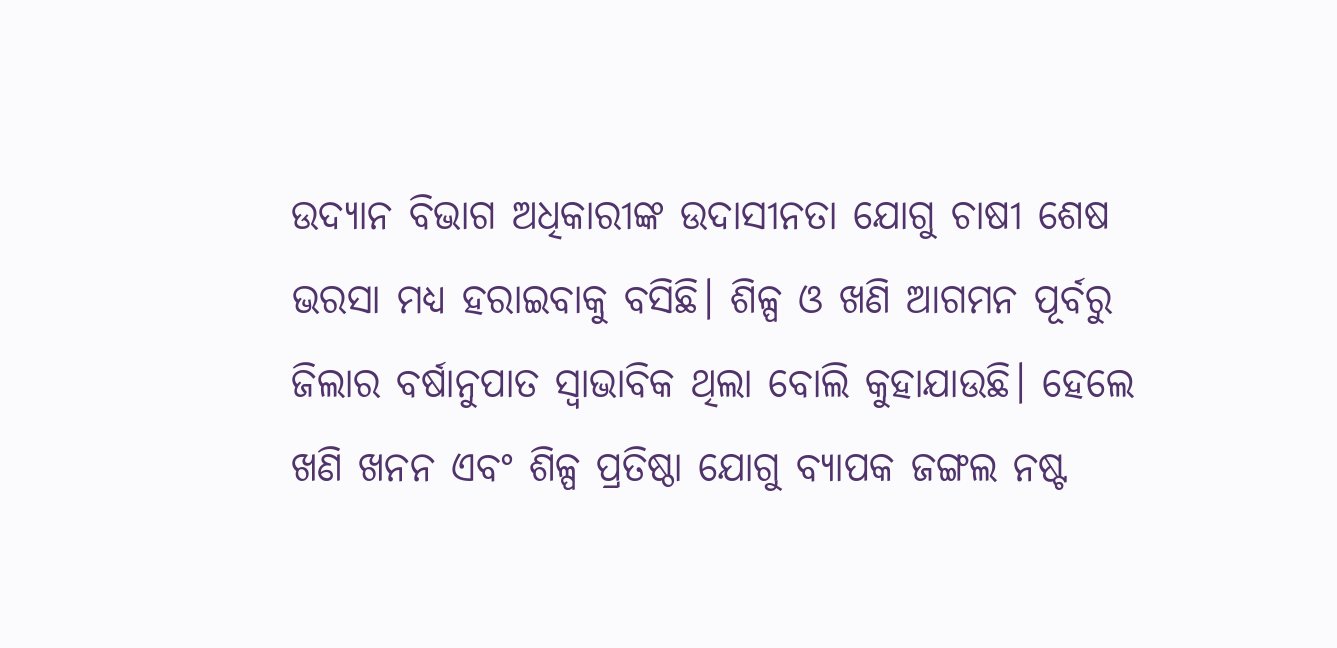ଉଦ୍ୟାନ ବିଭାଗ ଅଧିକାରୀଙ୍କ ଉଦାସୀନତା ଯୋଗୁ ଚାଷୀ ଶେଷ ଭରସା ମଧ୍ୟ ହରାଇବାକୁ ବସିଛି। ଶିଳ୍ପ ଓ ଖଣି ଆଗମନ ପୂର୍ବରୁ ଜିଲାର ବର୍ଷାନୁପାତ ସ୍ବାଭାବିକ ଥିଲା ବୋଲି କୁହାଯାଉଛି। ହେଲେ ଖଣି ଖନନ ଏବଂ ଶିଳ୍ପ ପ୍ରତିଷ୍ଠା ଯୋଗୁ ବ୍ୟାପକ ଜଙ୍ଗଲ ନଷ୍ଟ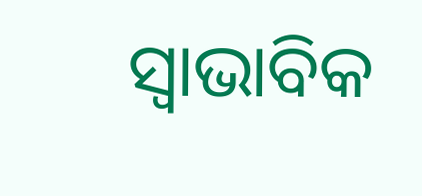ସ୍ବାଭାବିକ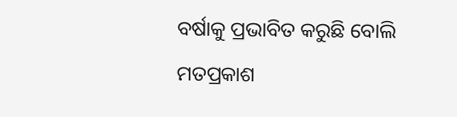ବର୍ଷାକୁ ପ୍ରଭାବିତ କରୁଛି ବୋଲି ମତପ୍ରକାଶ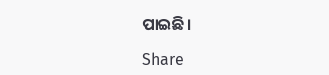ପାଇଛି।

Share